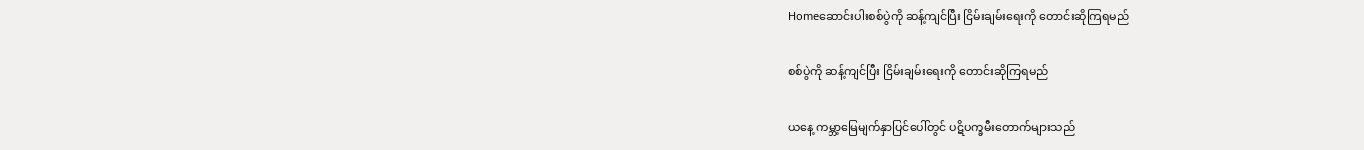Homeဆောင်းပါးစစ်ပွဲကို ဆန့်ကျင်ပြီး ငြိမ်းချမ်းရေးကို တောင်းဆိုကြရမည်

စစ်ပွဲကို ဆန့်ကျင်ပြီး ငြိမ်းချမ်းရေးကို တောင်းဆိုကြရမည်

ယနေ့ ကမ္ဘာ့မြေမျက်နှာပြင်ပေါ်တွင် ပဋိပက္ခမီးတောက်များသည်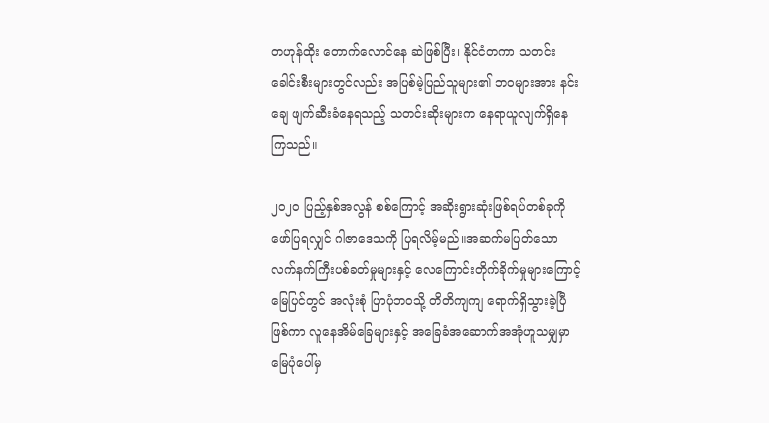တဟုန်ထိုး တောက်လောင်နေ ဆဲဖြစ်ပြီး၊ နိုင်ငံတကာ သတင်းခေါင်းစီးများတွင်လည်း အပြစ်မဲ့ပြည်သူများ၏ ဘဝများအား နင်းချေ ဖျက်ဆီးခံနေရသည့် သတင်းဆိုးများက နေရာယူလျက်ရှိနေကြသည်။

၂၀၂၀ ပြည့်နှစ်အလွန် စစ်ကြောင့် အဆိုးရွားဆုံးဖြစ်ရပ်တစ်ခုကို ဖော်ပြရလျှင် ဂါဇာဒေသကို ပြရလိမ့်မည်။အဆက်မပြတ်သော လက်နက်ကြီးပစ်ခတ်မှုများနှင့် လေကြောင်းတိုက်ခိုက်မှုများကြောင့် မြေပြင်တွင် အလုံးစုံ ပြာပုံဘဝသို့ တိတိကျကျ ရောက်ရှိသွားခဲ့ပြီဖြစ်ကာ လူနေအိမ်ခြေများနှင့် အခြေခံအဆောက်အအုံဟူသမျှမှာ မြေပုံပေါ်မှ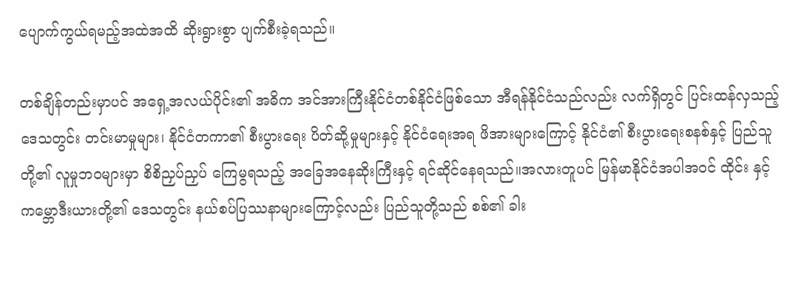ပျောက်ကွယ်ရမည့်အထဲအထိ ဆိုးရွားစွာ ပျက်စီးခဲ့ရသည်။

တစ်ချိန်တည်းမှာပင် အရှေ့အလယ်ပိုင်း၏ အဓိက အင်အားကြီးနိုင်ငံတစ်နိုင်ငံဖြစ်သော အီရန်နိုင်ငံသည်လည်း လက်ရှိတွင် ပြင်းထန်လှသည့် ဒေသတွင်း တင်းမာမှုများ၊ နိုင်ငံတကာ၏ စီးပွားရေး ပိတ်ဆို့မှုများနှင့် နိုင်ငံရေးအရ ဖိအားများကြောင့် နိုင်ငံ၏ စီးပွားရေးစနစ်နှင့် ပြည်သူတို့၏ လူမှုဘဝများမှာ စိစိညှပ်ညှပ် ကြေမွရသည့် အခြေအနေဆိုးကြီးနှင့် ရင်ဆိုင်နေရသည်။အလားတူပင် မြန်မာနိုင်ငံအပါအဝင် ထိုင်း နှင့် ကမ္ဘောဒီးယားတို့၏ ဒေသတွင်း နယ်စပ်ပြဿနာများကြောင့်လည်း ပြည်သူတို့သည် စစ်၏ ခါး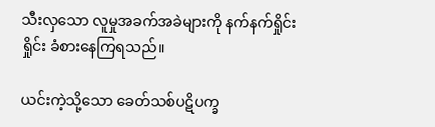သီးလှသော လူမှုအခက်အခဲများကို နက်နက်ရှိုင်းရှိုင်း ခံစားနေကြရသည်။

ယင်းကဲ့သို့သော ခေတ်သစ်ပဋိပက္ခ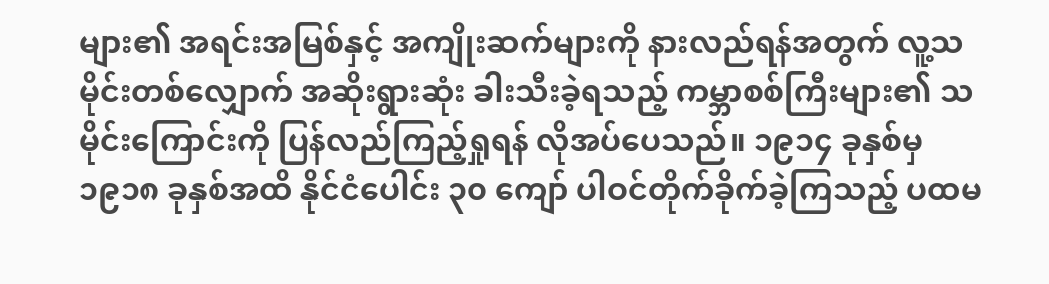များ၏ အရင်းအမြစ်နှင့် အကျိုးဆက်များကို နားလည်ရန်အတွက် လူ့သမိုင်းတစ်လျှောက် အဆိုးရွားဆုံး ခါးသီးခဲ့ရသည့် ကမ္ဘာစစ်ကြီးများ၏ သမိုင်းကြောင်းကို ပြန်လည်ကြည့်ရှုရန် လိုအပ်ပေသည်။ ၁၉၁၄ ခုနှစ်မှ ၁၉၁၈ ခုနှစ်အထိ နိုင်ငံပေါင်း ၃၀ ကျော် ပါဝင်တိုက်ခိုက်ခဲ့ကြသည့် ပထမ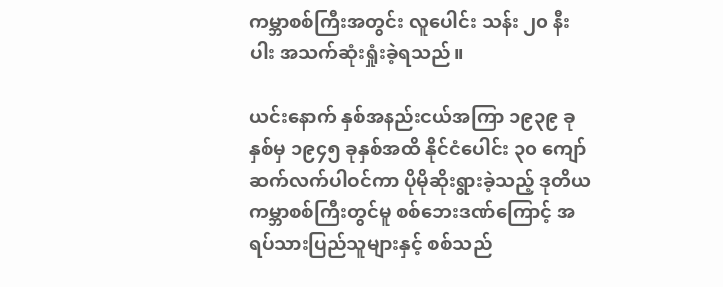ကမ္ဘာစစ်ကြီးအတွင်း လူပေါင်း သန်း ၂၀ နီးပါး အသက်ဆုံးရှုံးခဲ့ရသည်။

ယင်းနောက် နှစ်အနည်းငယ်အကြာ ၁၉၃၉ ခုနှစ်မှ ၁၉၄၅ ခုနှစ်အထိ နိုင်ငံပေါင်း ၃၀ ကျော် ဆက်လက်ပါဝင်ကာ ပိုမိုဆိုးရွားခဲ့သည့် ဒုတိယကမ္ဘာစစ်ကြီးတွင်မူ စစ်ဘေးဒဏ်ကြောင့် အရပ်သားပြည်သူများနှင့် စစ်သည်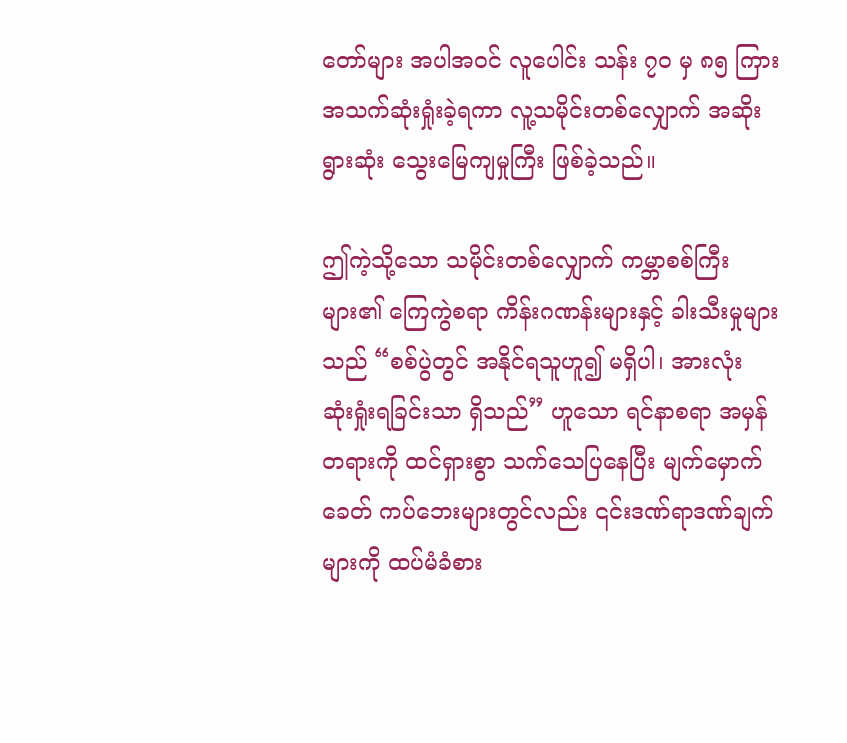တော်များ အပါအဝင် လူပေါင်း သန်း ၇၀ မှ ၈၅ ကြား အသက်ဆုံးရှုံးခဲ့ရကာ လူ့သမိုင်းတစ်လျှောက် အဆိုးရွားဆုံး သွေးမြေကျမှုကြီး ဖြစ်ခဲ့သည်။

ဤကဲ့သို့သော သမိုင်းတစ်လျှောက် ကမ္ဘာစစ်ကြီးများ၏ ကြေကွဲစရာ ကိန်းဂဏန်းများနှင့် ခါးသီးမှုများသည် “စစ်ပွဲတွင် အနိုင်ရသူဟူ၍ မရှိပါ၊ အားလုံး ဆုံးရှုံးရခြင်းသာ ရှိသည်” ဟူသော ရင်နာစရာ အမှန်တရားကို ထင်ရှားစွာ သက်သေပြနေပြီး မျက်မှောက်ခေတ် ကပ်ဘေးများတွင်လည်း ၎င်းဒဏ်ရာဒဏ်ချက်များကို ထပ်မံခံစား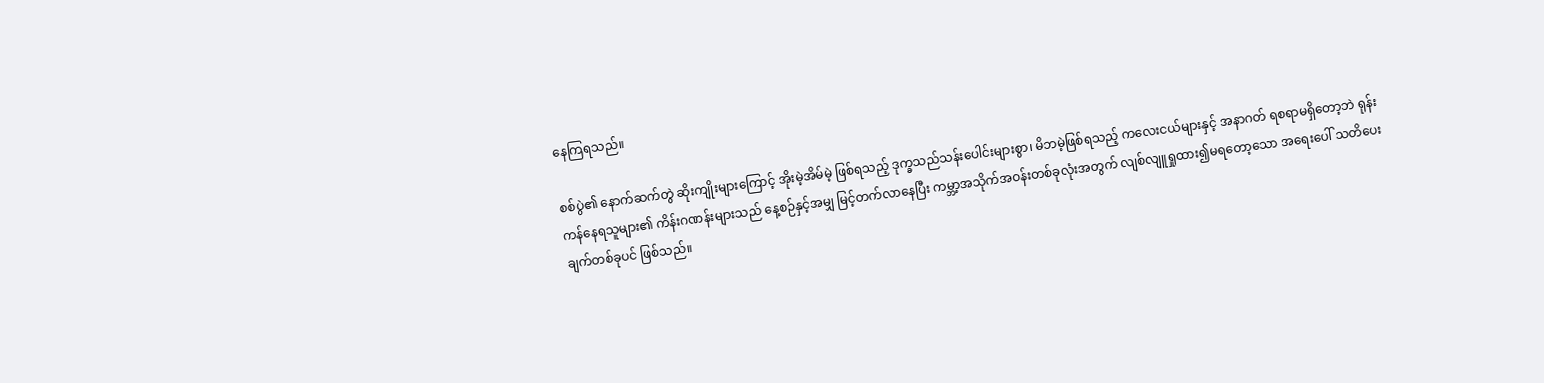နေကြရသည်။

စစ်ပွဲ၏ နောက်ဆက်တွဲ ဆိုးကျိုးများကြောင့် အိုးမဲ့အိမ်မဲ့ ဖြစ်ရသည့် ဒုက္ခသည်သန်းပေါင်းများစွာ၊ မိဘမဲ့ဖြစ်ရသည့် ကလေးငယ်များနှင့် အနာဂတ် ရစရာမရှိတော့ဘဲ ရုန်းကန်နေရသူများ၏ ကိန်းဂဏန်းများသည် နေ့စဉ်နှင့်အမျှ မြင့်တက်လာနေပြီး ကမ္ဘာ့အသိုက်အဝန်းတစ်ခုလုံးအတွက် လျစ်လျူရှုထား၍မရတော့သော အရေးပေါ် သတိပေးချက်တစ်ခုပင် ဖြစ်သည်။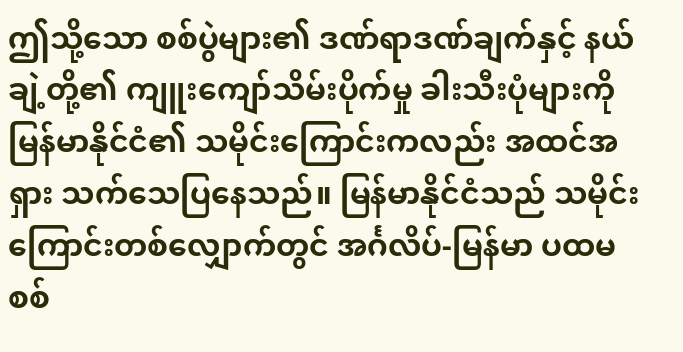ဤသို့သော စစ်ပွဲများ၏ ဒဏ်ရာဒဏ်ချက်နှင့် နယ်ချဲ့တို့၏ ကျူးကျော်သိမ်းပိုက်မှု ခါးသီးပုံများကို မြန်မာနိုင်ငံ၏ သမိုင်းကြောင်းကလည်း အထင်အရှား သက်သေပြနေသည်။ မြန်မာနိုင်ငံသည် သမိုင်းကြောင်းတစ်လျှောက်တွင် အင်္ဂလိပ်-မြန်မာ ပထမစစ်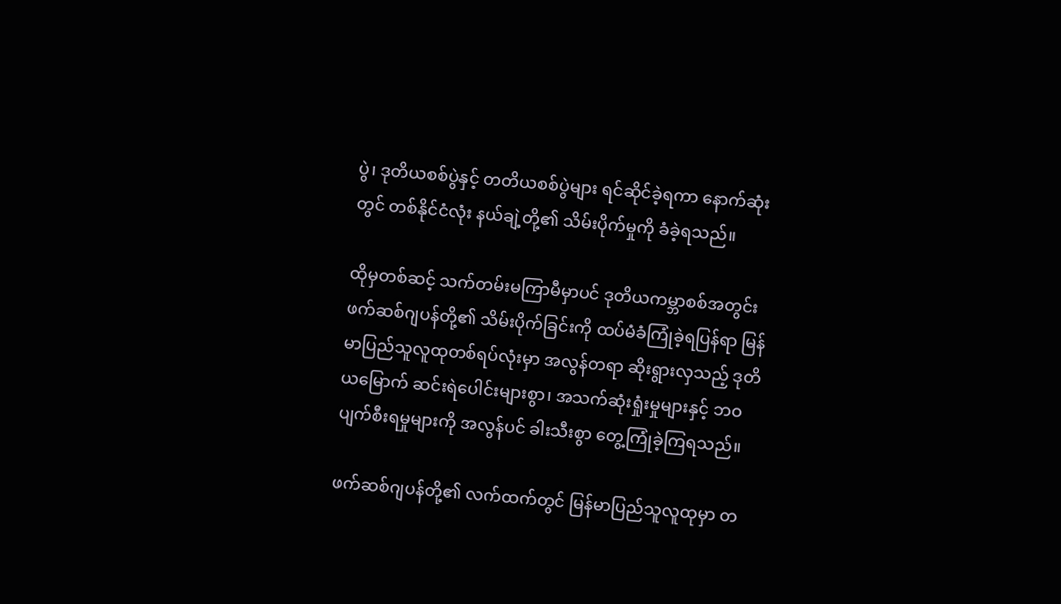ပွဲ၊ ဒုတိယစစ်ပွဲနှင့် တတိယစစ်ပွဲများ ရင်ဆိုင်ခဲ့ရကာ နောက်ဆုံးတွင် တစ်နိုင်ငံလုံး နယ်ချဲ့တို့၏ သိမ်းပိုက်မှုကို ခံခဲ့ရသည်။

ထိုမှတစ်ဆင့် သက်တမ်းမကြာမီမှာပင် ဒုတိယကမ္ဘာစစ်အတွင်း ဖက်ဆစ်ဂျပန်တို့၏ သိမ်းပိုက်ခြင်းကို ထပ်မံခံကြုံခဲ့ရပြန်ရာ မြန်မာပြည်သူလူထုတစ်ရပ်လုံးမှာ အလွန်တရာ ဆိုးရွားလှသည့် ဒုတိယမြောက် ဆင်းရဲပေါင်းများစွာ၊ အသက်ဆုံးရှုံးမှုများနှင့် ဘဝပျက်စီးရမှုများကို အလွန်ပင် ခါးသီးစွာ တွေ့ကြုံခဲ့ကြရသည်။

ဖက်ဆစ်ဂျပန်တို့၏ လက်ထက်တွင် မြန်မာပြည်သူလူထုမှာ တ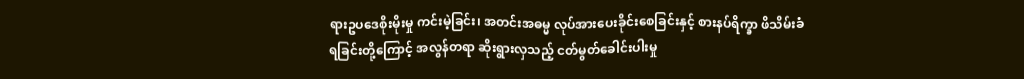ရားဥပဒေစိုးမိုးမှု ကင်းမဲ့ခြင်း၊ အတင်းအဓမ္မ လုပ်အားပေးခိုင်းစေခြင်းနှင့် စားနပ်ရိက္ခာ ဖိသိမ်းခံရခြင်းတို့ကြောင့် အလွန်တရာ ဆိုးရွားလှသည့် ငတ်မွတ်ခေါင်းပါးမှု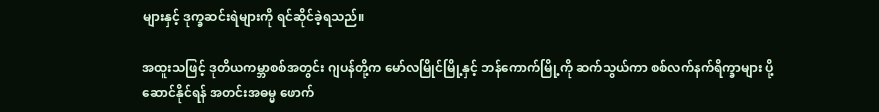များနှင့် ဒုက္ခဆင်းရဲများကို ရင်ဆိုင်ခဲ့ရသည်။

အထူးသဖြင့် ဒုတိယကမ္ဘာစစ်အတွင်း ဂျပန်တို့က မော်လမြိုင်မြို့နှင့် ဘန်ကောက်မြို့ကို ဆက်သွယ်ကာ စစ်လက်နက်ရိက္ခာများ ပို့ဆောင်နိုင်ရန် အတင်းအဓမ္မ ဖောက်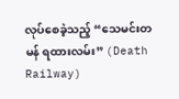လုပ်စေခဲ့သည့် “သေမင်းတမန် ရထားလမ်း” (Death Railway)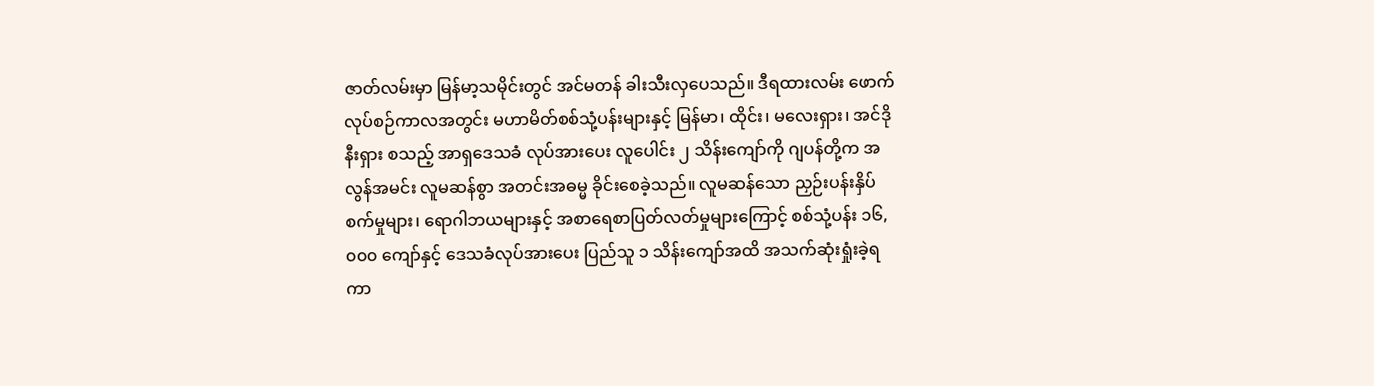ဇာတ်လမ်းမှာ မြန်မာ့သမိုင်းတွင် အင်မတန် ခါးသီးလှပေသည်။ ဒီရထားလမ်း ဖောက်လုပ်စဉ်ကာလအတွင်း မဟာမိတ်စစ်သုံ့ပန်းများနှင့် မြန်မာ၊ ထိုင်း၊ မလေးရှား၊ အင်ဒိုနီးရှား စသည့် အာရှဒေသခံ လုပ်အားပေး လူပေါင်း ၂ သိန်းကျော်ကို ဂျပန်တို့က အလွန်အမင်း လူမဆန်စွာ အတင်းအဓမ္မ ခိုင်းစေခဲ့သည်။ လူမဆန်သော ညှဉ်းပန်းနှိပ်စက်မှုများ၊ ရောဂါဘယများနှင့် အစာရေစာပြတ်လတ်မှုများကြောင့် စစ်သုံ့ပန်း ၁၆,၀၀၀ ကျော်နှင့် ဒေသခံလုပ်အားပေး ပြည်သူ ၁ သိန်းကျော်အထိ အသက်ဆုံးရှုံးခဲ့ရကာ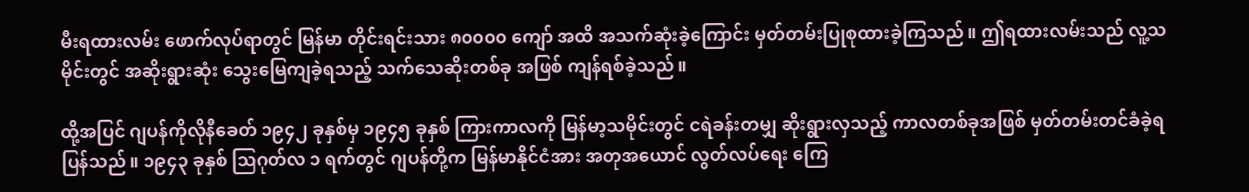မီးရထားလမ်း ဖောက်လုပ်ရာတွင် မြန်မာ တိုင်းရင်းသား ၈၀၀၀၀ ကျော် အထိ အသက်ဆုံးခဲ့ကြောင်း မှတ်တမ်းပြုစုထားခဲ့ကြသည်။ ဤရထားလမ်းသည် လူ့သမိုင်းတွင် အဆိုးရွားဆုံး သွေးမြေကျခဲ့ရသည့် သက်သေဆိုးတစ်ခု အဖြစ် ကျန်ရစ်ခဲ့သည်။

ထို့အပြင် ဂျပန်ကိုလိုနီခေတ် ၁၉၄၂ ခုနှစ်မှ ၁၉၄၅ ခုနှစ် ကြားကာလကို မြန်မာ့သမိုင်းတွင် ငရဲခန်းတမျှ ဆိုးရွားလှသည့် ကာလတစ်ခုအဖြစ် မှတ်တမ်းတင်ခံခဲ့ရပြန်သည်။ ၁၉၄၃ ခုနှစ် ဩဂုတ်လ ၁ ရက်တွင် ဂျပန်တို့က မြန်မာနိုင်ငံအား အတုအယောင် လွတ်လပ်ရေး ကြေ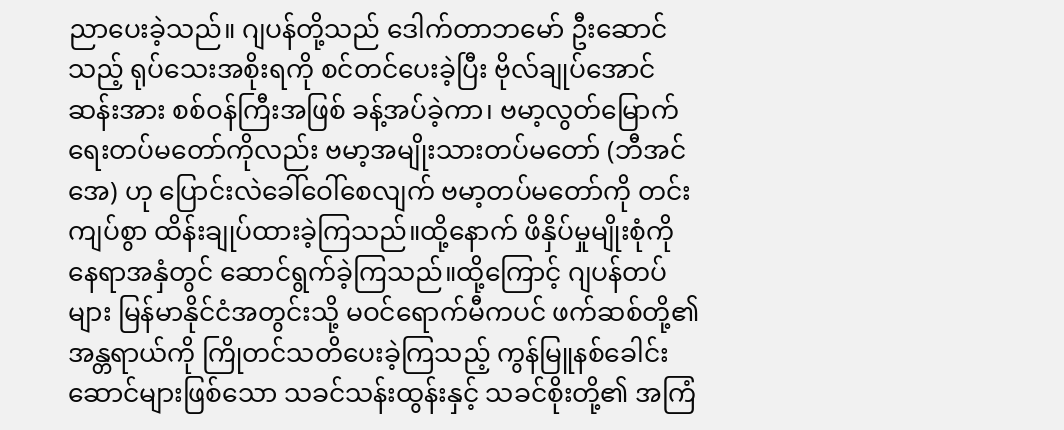ညာပေးခဲ့သည်။ ဂျပန်တို့သည် ဒေါက်တာဘမော် ဦးဆောင်သည့် ရုပ်သေးအစိုးရကို စင်တင်ပေးခဲ့ပြီး ဗိုလ်ချုပ်အောင်ဆန်းအား စစ်ဝန်ကြီးအဖြစ် ခန့်အပ်ခဲ့ကာ၊ ဗမာ့လွတ်မြောက်ရေးတပ်မတော်ကိုလည်း ဗမာ့အမျိုးသားတပ်မတော် (ဘီအင်အေ) ဟု ပြောင်းလဲခေါ်ဝေါ်စေလျက် ဗမာ့တပ်မတော်ကို တင်းကျပ်စွာ ထိန်းချုပ်ထားခဲ့ကြသည်။ထို့နောက် ဖိနှိပ်မှုမျိုးစုံကို နေရာအနှံတွင် ဆောင်ရွက်ခဲ့ကြသည်။ထို့ကြောင့် ဂျပန်တပ်များ မြန်မာနိုင်ငံအတွင်းသို့ မဝင်ရောက်မီကပင် ဖက်ဆစ်တို့၏ အန္တရာယ်ကို ကြိုတင်သတိပေးခဲ့ကြသည့် ကွန်မြူနစ်ခေါင်းဆောင်များဖြစ်သော သခင်သန်းထွန်းနှင့် သခင်စိုးတို့၏ အကြံ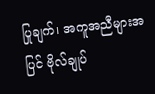ပြုချက်၊ အကူအညီများအပြင် ဗိုလ်ချုပ်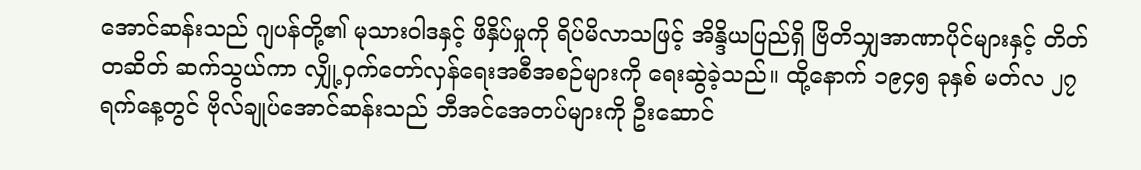အောင်ဆန်းသည် ဂျပန်တို့၏ မုသားဝါဒနှင့် ဖိနှိပ်မှုကို ရိပ်မိလာသဖြင့် အိန္ဒိယပြည်ရှိ ဗြိတိသျှအာဏာပိုင်များနှင့် တိတ်တဆိတ် ဆက်သွယ်ကာ လျှို့ဝှက်တော်လှန်ရေးအစီအစဉ်များကို ရေးဆွဲခဲ့သည်။ ထို့နောက် ၁၉၄၅ ခုနှစ် မတ်လ ၂၇ ရက်နေ့တွင် ဗိုလ်ချုပ်အောင်ဆန်းသည် ဘီအင်အေတပ်များကို ဦးဆောင်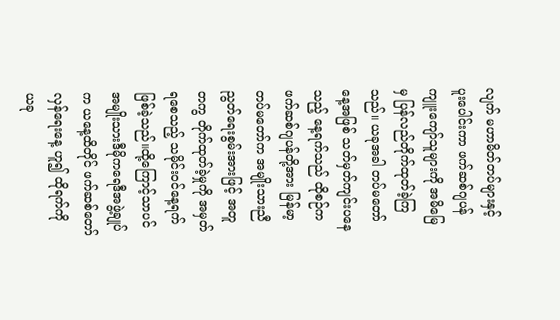လျက် မဟာမိတ်တပ်များနှင့် ပူးပေါင်းကာ ဖက်ဆစ်ဂျပန်ကျူးကျော်သူများကို အမိမြေမှ ပြန်လည်တိုက်ထုတ်ခဲ့ကြသည်။ ယခုအခါ တပ်မတော်နေ့အဖြစ် သတ်မှတ်ကျင်းပနေသည့် နေ့ရက်သည် ထိုစဉ်က ဖက်ဆစ်ဂျပန်တို့အား မြန်မာ့တပ်မတော်က အမျိုးသားညီညွတ်ရေးစွမ်းအားဖြင့် အတူတကွ တိုက်ထုတ်ခဲ့မှုကို အမှတ်ရစေသည့် သမိုင်းဝင်နေ့ရက် ဖြစ်ခဲ့သည်။ထို့ကြောင့်သာပင် အမျိုးသားဒီမိုကရေဒီအဖွဲ့ချုပ်က ယနေ့ထိတိုင် ဖက်ဆစ်တော်လှန်ရေးနေ့ ဟူ၍ ထိုရက်ကို ယခု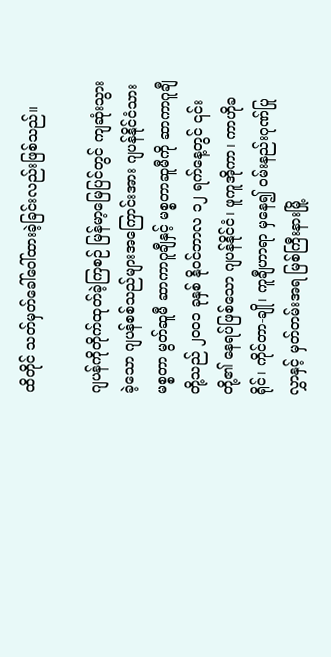ထိတိုင် သတ်မှတ်ခေါ်ဝေါ်ထားခဲ့ခြင်းလည်းဖြစ်သည်။

ဂျပန်ကိုတိုက်ထုတ်ခဲ့ကြစဉ် မြန်မာ့မြေပြင်တွင် ကျဆုံးသွားခဲ့သော ဂျပန်စစ်သည်များအကြောင်းအား ဂျပန်နိုင်ငံသား မစ္စတာ မွတ်ဆူမီ ဆာကာဂူချီနှင့် မစ္စတာဆူမီကို ဆာကာဂူချီတို့သည် ၂၀၀၁ ခုနှစ် နိုဝင်ဘာလ ၁၂ ရက်နေ့တွင် ၎င်းတို့၏ နေရပ်ဖြစ်သော ဂျပန်နိုင်ငံ၊ ဖူကူအိုကာ၊ ကာဟိုခရိုင်၊ ကိုင်တာ-ချို၊ ကူချီဟာရာ မှနေ၍ ဝမ်းနည်းဂုဏ်ပြုလွှာနှင့် မှတ်တမ်းအရ မြစ်ကြီးနားမြို့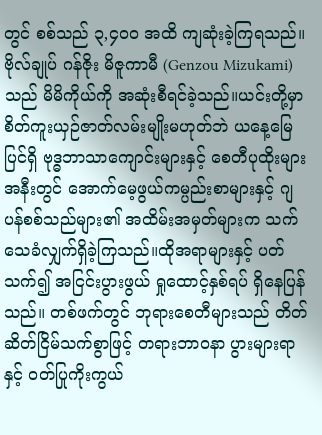တွင် စစ်သည် ၃,၄၀၀ အထိ ကျဆုံးခဲ့ကြရသည်။ ဗိုလ်ချုပ် ဂန်ဇိုး မိဇူကာမီ (Genzou Mizukami) သည် မိမိကိုယ်ကို အဆုံးစီရင်ခဲ့သည်။ယင်းတို့မှာ စိတ်ကူးယှဉ်ဇာတ်လမ်းမျိုးမဟုတ်ဘဲ ယနေ့မြေပြင်ရှိ ဗုဒ္ဓဘာသာကျောင်းများနှင့် စေတီပုထိုးများအနီးတွင် အောက်မေ့ဖွယ်ကမ္ပည်းစာများနှင့် ဂျပန်စစ်သည်များ၏ အထိမ်းအမှတ်များက သက်သေခံလျှက်ရှိခဲ့ကြသည်။ထိုအရာများနှင့် ပတ်သက်၍ အငြင်းပွားဖွယ် ရှုထောင့်နှစ်ရပ် ရှိနေပြန်သည်။ တစ်ဖက်တွင် ဘုရားစေတီများသည် တိတ်ဆိတ်ငြိမ်သက်စွာဖြင့် တရားဘာဝနာ ပွားများရာနှင့် ဝတ်ပြုကိုးကွယ်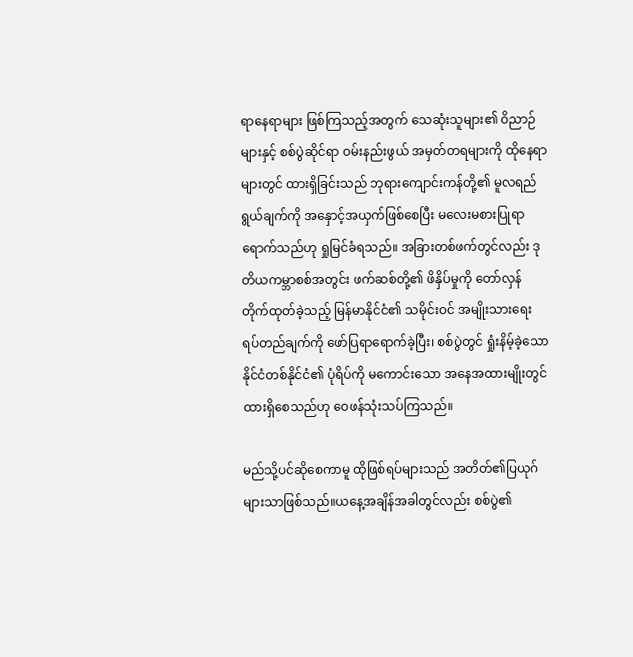ရာနေရာများ ဖြစ်ကြသည့်အတွက် သေဆုံးသူများ၏ ဝိညာဉ်များနှင့် စစ်ပွဲဆိုင်ရာ ဝမ်းနည်းဖွယ် အမှတ်တရများကို ထိုနေရာများတွင် ထားရှိခြင်းသည် ဘုရားကျောင်းကန်တို့၏ မူလရည်ရွယ်ချက်ကို အနှောင့်အယှက်ဖြစ်စေပြီး မလေးမစားပြုရာရောက်သည်ဟု ရှုမြင်ခံရသည်။ အခြားတစ်ဖက်တွင်လည်း ဒုတိယကမ္ဘာစစ်အတွင်း ဖက်ဆစ်တို့၏ ဖိနှိပ်မှုကို တော်လှန်တိုက်ထုတ်ခဲ့သည့် မြန်မာနိုင်ငံ၏ သမိုင်းဝင် အမျိုးသားရေး ရပ်တည်ချက်ကို ဖော်ပြရာရောက်ခဲ့ပြီး၊ စစ်ပွဲတွင် ရှုံးနိမ့်ခဲ့သော နိုင်ငံတစ်နိုင်ငံ၏ ပုံရိပ်ကို မကောင်းသော အနေအထားမျိုးတွင် ထားရှိစေသည်ဟု ဝေဖန်သုံးသပ်ကြသည်။

မည်သို့ပင်ဆိုစေကာမူ ထိုဖြစ်ရပ်များသည် အတိတ်၏ပြယုဂ်များသာဖြစ်သည်။ယနေ့အချိန်အခါတွင်လည်း စစ်ပွဲ၏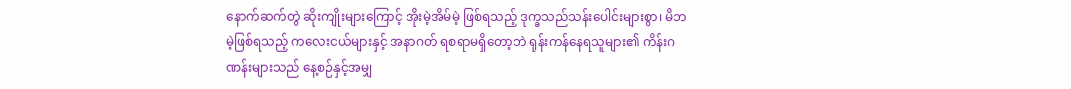နောက်ဆက်တွဲ ဆိုးကျိုးများကြောင့် အိုးမဲ့အိမ်မဲ့ ဖြစ်ရသည့် ဒုက္ခသည်သန်းပေါင်းများစွာ၊ မိဘမဲ့ဖြစ်ရသည့် ကလေးငယ်များနှင့် အနာဂတ် ရစရာမရှိတော့ဘဲ ရုန်းကန်နေရသူများ၏ ကိန်းဂဏန်းများသည် နေ့စဉ်နှင့်အမျှ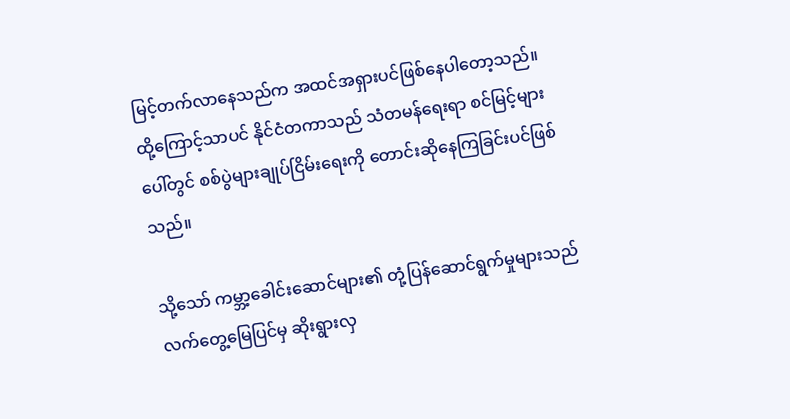မြင့်တက်လာနေသည်က အထင်အရှားပင်ဖြစ်နေပါတော့သည်။ထို့ကြောင့်သာပင် နိုင်ငံတကာသည် သံတမန်ရေးရာ စင်မြင့်များပေါ်တွင် စစ်ပွဲများချုပ်ငြိမ်းရေးကို တောင်းဆိုနေကြခြင်းပင်ဖြစ်သည်။

သို့သော် ကမ္ဘာ့ခေါင်းဆောင်များ၏ တုံ့ပြန်ဆောင်ရွက်မှုများသည် လက်တွေ့မြေပြင်မှ ဆိုးရွားလှ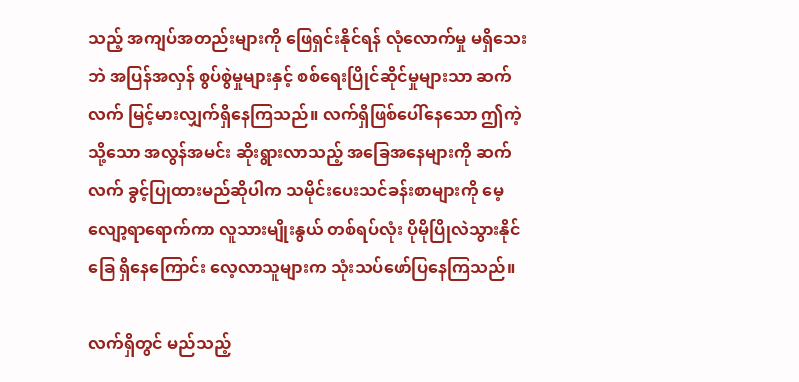သည့် အကျပ်အတည်းများကို ဖြေရှင်းနိုင်ရန် လုံလောက်မှု မရှိသေးဘဲ အပြန်အလှန် စွပ်စွဲမှုများနှင့် စစ်ရေးပြိုင်ဆိုင်မှုများသာ ဆက်လက် မြင့်မားလျှက်ရှိနေကြသည်။ လက်ရှိဖြစ်ပေါ်နေသော ဤကဲ့သို့သော အလွန်အမင်း ဆိုးရွားလာသည့် အခြေအနေများကို ဆက်လက် ခွင့်ပြုထားမည်ဆိုပါက သမိုင်းပေးသင်ခန်းစာများကို မေ့လျော့ရာရောက်ကာ လူသားမျိုးနွယ် တစ်ရပ်လုံး ပိုမိုပြိုလဲသွားနိုင်ခြေ ရှိနေကြောင်း လေ့လာသူများက သုံးသပ်ဖော်ပြနေကြသည်။

လက်ရှိတွင် မည်သည့်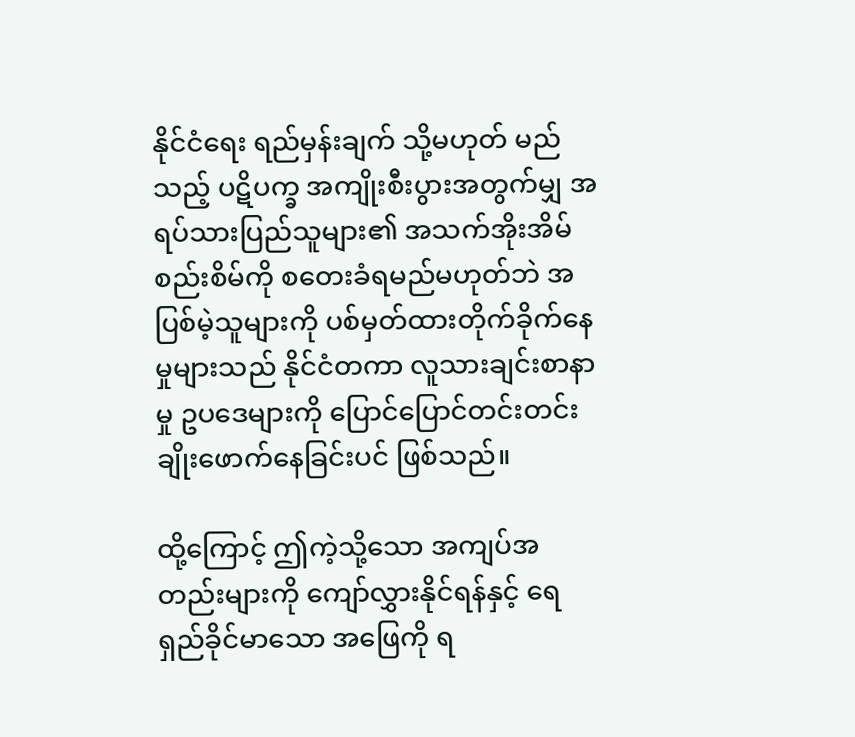နိုင်ငံရေး ရည်မှန်းချက် သို့မဟုတ် မည်သည့် ပဋိပက္ခ အကျိုးစီးပွားအတွက်မျှ အရပ်သားပြည်သူများ၏ အသက်အိုးအိမ်စည်းစိမ်ကို စတေးခံရမည်မဟုတ်ဘဲ အပြစ်မဲ့သူများကို ပစ်မှတ်ထားတိုက်ခိုက်နေမှုများသည် နိုင်ငံတကာ လူသားချင်းစာနာမှု ဥပဒေများကို ပြောင်ပြောင်တင်းတင်း ချိုးဖောက်နေခြင်းပင် ဖြစ်သည်။

ထို့ကြောင့် ဤကဲ့သို့သော အကျပ်အတည်းများကို ကျော်လွှားနိုင်ရန်နှင့် ရေရှည်ခိုင်မာသော အဖြေကို ရ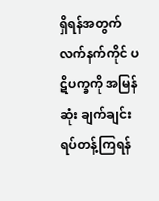ရှိရန်အတွက် လက်နက်ကိုင် ပဋိပက္ခကို အမြန်ဆုံး ချက်ချင်း ရပ်တန့်ကြရန်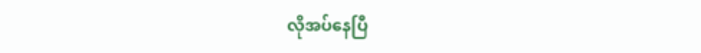လိုအပ်နေပြီ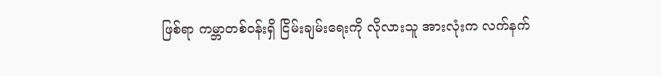ဖြစ်ရာ ကမ္ဘာတစ်ဝန်းရှိ ငြိမ်းချမ်းရေးကို လိုလားသူ အားလုံးက လက်နက်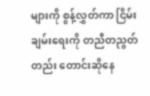များကို စွန့်လွှတ်ကာ ငြိမ်းချမ်းရေးကို တညီတညွတ်တည်း တောင်းဆိုနေ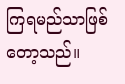ကြရမည်သာဖြစ်တော့သည်။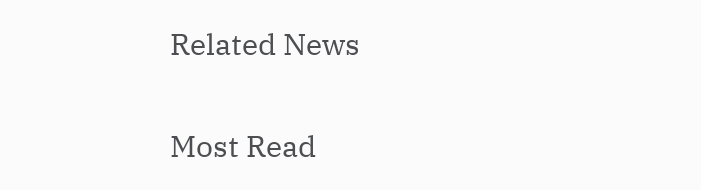Related News

Most Read